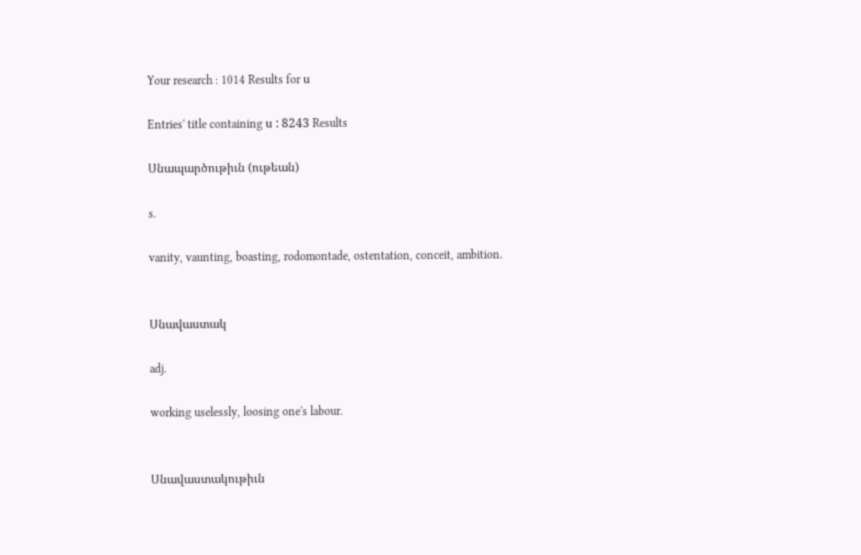Your research : 1014 Results for ս

Entries' title containing ս : 8243 Results

Սնապարծութիւն (ութեան)

s.

vanity, vaunting, boasting, rodomontade, ostentation, conceit, ambition.


Սնավաստակ

adj.

working uselessly, loosing one's labour.


Սնավաստակութիւն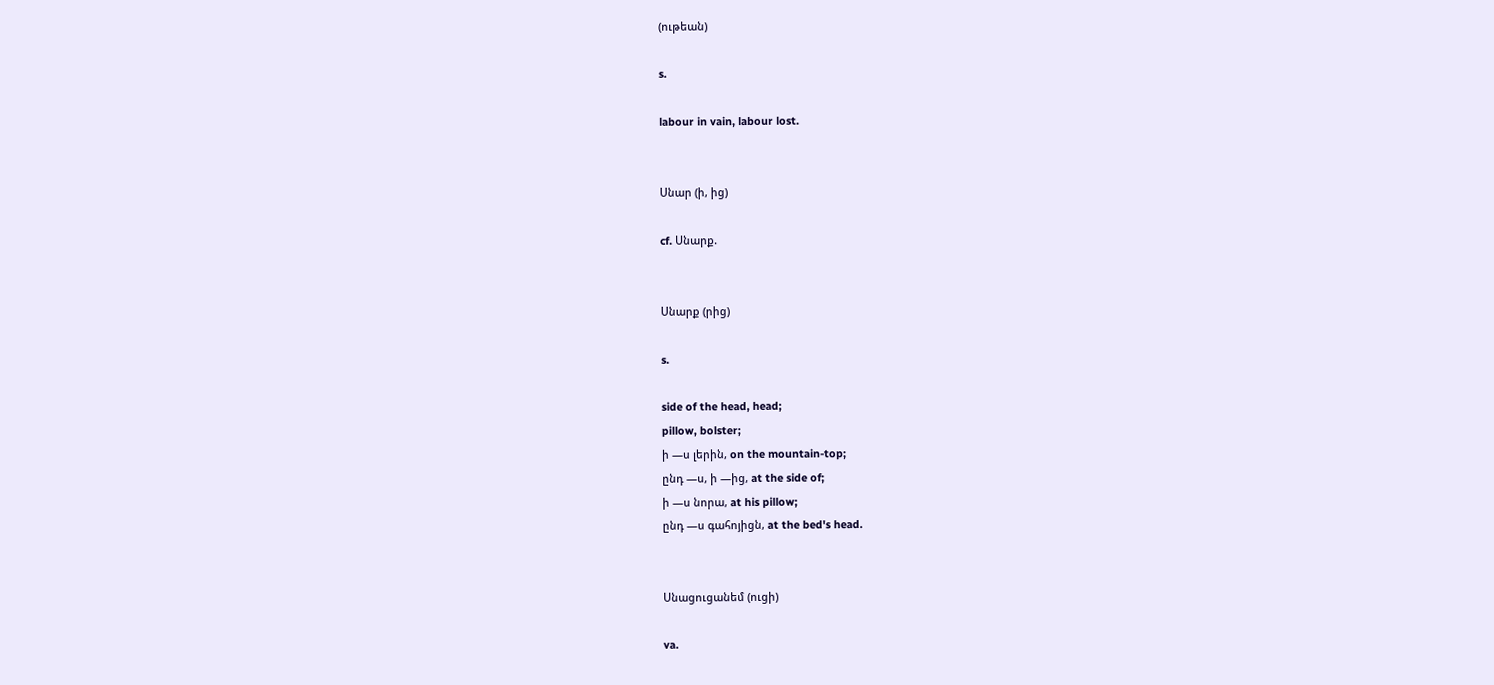(ութեան)

s.

labour in vain, labour lost.


Սնար (ի, ից)

cf. Սնարք.


Սնարք (րից)

s.

side of the head, head;
pillow, bolster;
ի —ս լերին, on the mountain-top;
ընդ —ս, ի —ից, at the side of;
ի —ս նորա, at his pillow;
ընդ —ս գահոյիցն, at the bed's head.


Սնացուցանեմ (ուցի)

va.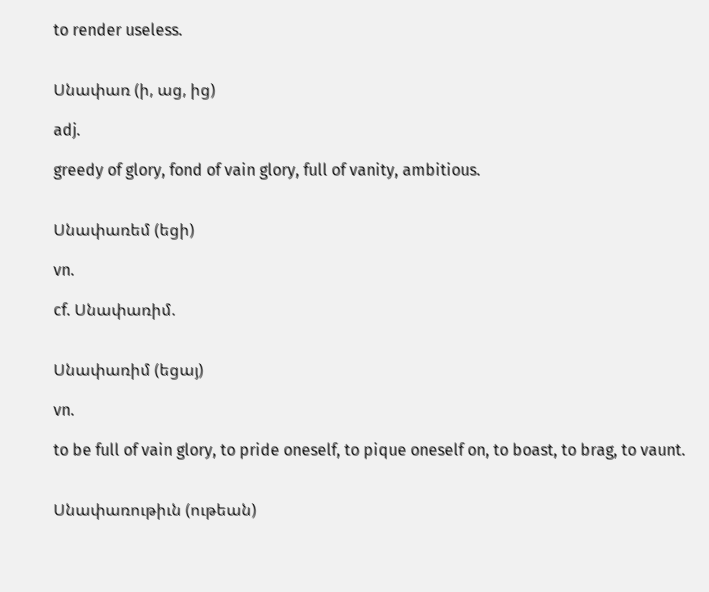to render useless.


Սնափառ (ի, աց, ից)

adj.

greedy of glory, fond of vain glory, full of vanity, ambitious.


Սնափառեմ (եցի)

vn.

cf. Սնափառիմ.


Սնափառիմ (եցայ)

vn.

to be full of vain glory, to pride oneself, to pique oneself on, to boast, to brag, to vaunt.


Սնափառութիւն (ութեան)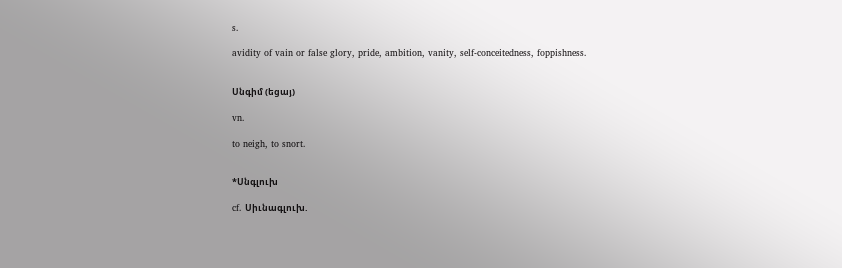s.

avidity of vain or false glory, pride, ambition, vanity, self-conceitedness, foppishness.


Սնգիմ (եցայ)

vn.

to neigh, to snort.


*Սնգլուխ

cf. Սիւնագլուխ.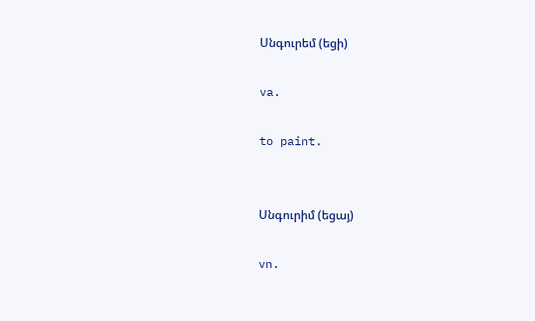Սնգուրեմ (եցի)

va.

to paint.


Սնգուրիմ (եցայ)

vn.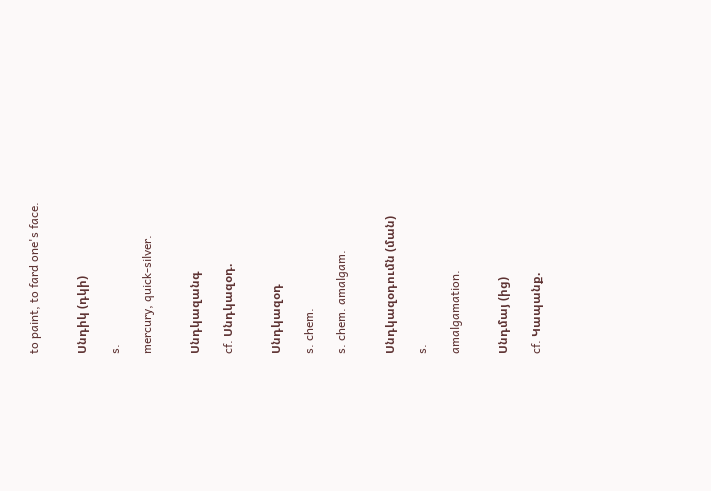to paint, to fard one's face.


Սնդիկ (դկի)

s.

mercury, quick-silver.


Սնդկազանգ

cf. Սնդկազօդ.


Սնդկազօդ

s. chem.

s. chem. amalgam.


Սնդկազօդումն (ման)

s.

amalgamation.


Սնդմայ (ից)

cf. Կապանք.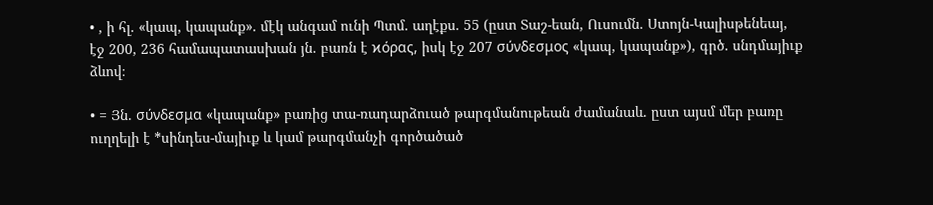• , ի հլ. «կապ, կապանք». մէկ անգամ ունի Պտմ. աղէքս. 55 (ըստ Տաշ-եան, Ուսումն. Ստոյն-Կալիսթենեայ, էջ 200, 236 համապատասխան յն. բառն է ϰόρας, իսկ էջ 207 σύνδεσμος «կապ, կապանք»), գրծ. սնդմայիւք ձևով։

• = Յն. σύνδεσμα «կապանք» բառից տա-ռադարձուած թարգմանութեան ժամանաև. ըստ այսմ մեր բառը ուղղելի է *սինդես-մայիւք և կամ թարգմանչի գործածած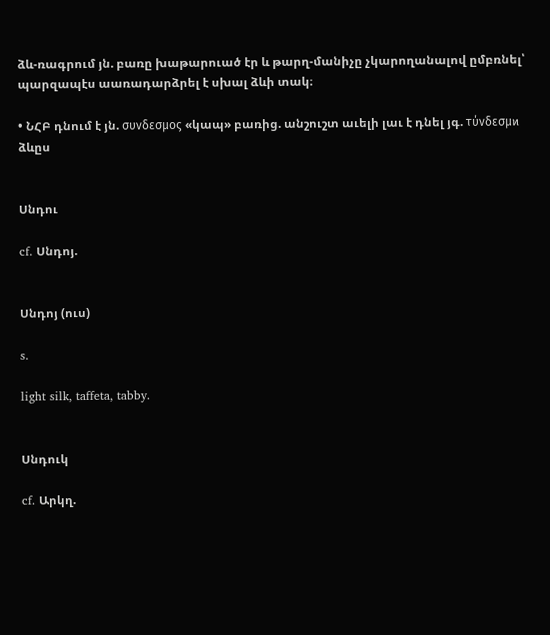ձև-ռագրում յն. բառը խաթարուած էր և թարղ-մանիչը չկարողանալով ըմբռնել՝ պարզապէս աառադարձրել է սխալ ձևի տակ։

• ՆՀԲ դնում է յն. συνδεσμος «կապ» բառից. անշուշտ աւելի լաւ է դնել յգ. τύνδεσμϰ ձևըս


Սնդու

cf. Սնդոյ.


Սնդոյ (ուս)

s.

light silk, taffeta, tabby.


Սնդուկ

cf. Արկղ.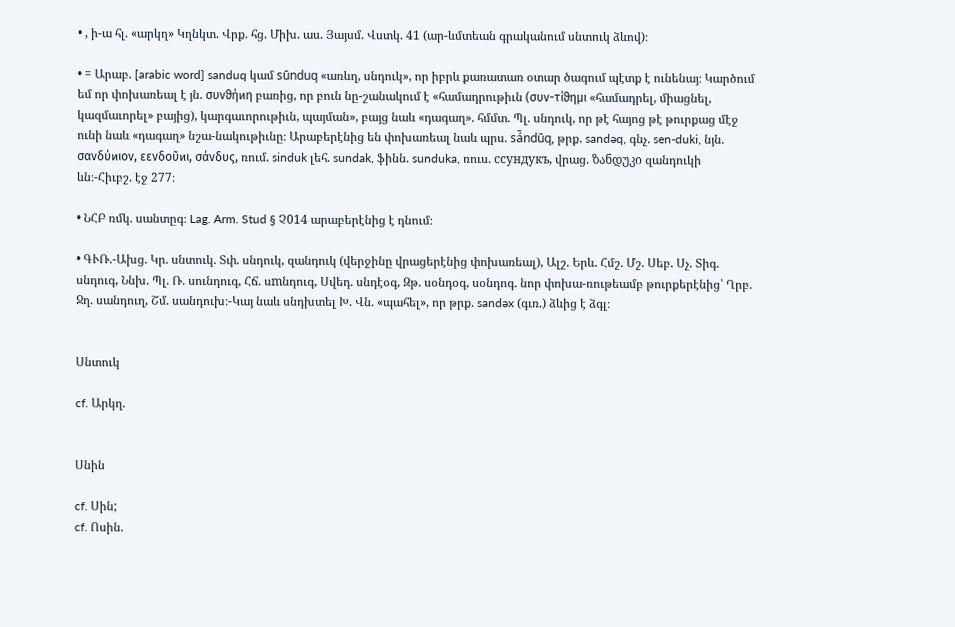• , ի-ա հլ. «արկղ» Կղնկտ. Վրք. հց. Միխ. աս. Յայսմ. Վստկ. 41 (ար-ևմտեան գրականում սնտուկ ձևով)։

• = Արաբ. [arabic word] sanduq կամ sūnduq «առևղ, սնդուկ», որ իբրև քառատառ օտար ծագում պէտք է ունենայ։ Կարծում եմ որ փոխառեալ է յն. συνϑήϰη բառից, որ բուն նը-շանակում է «համադրութիւն (συν-τίϑημι «համադրել, միացնել, կազմաւորել» բայից), կարգաւորութիւն, պայման», բայց նաև «դագաղ». հմմտ. Պլ. սնդուկ, որ թէ հայոց թէ թուրքաց մէջ ունի նաև «դագաղ» նշա-նակութիւնը։ Արաբերէնից են փոխառեալ նաև պրս. sá̄ndūq, թրք. sandəq, գնչ. sen-duki, նյն. σανδύϰιον, εενδοῦϰι, σάνδυς, ռում. sinduk լեհ. sundak, ֆինն. sunduka, ռուս. сcундукъ, վրաց. ზანდუკი զանդուկի ևն։-Հիւբշ. էջ 277։

• ՆՀԲ ռմկ. սանտըգ։ Lag. Arm. Stud § Չ014 արաբերէնից է դնում։

• ԳՒՌ.-Ախց. Կր. սնտուկ. Տփ. սնդուկ, զանդուկ (վերջինը վրացերէնից փոխառեալ), Ալշ. Երև. Հմշ. Մշ. Սեբ. Սչ. Տիգ. սնդուգ, Ննխ. Պլ. Ռ. սունդուգ, Հճ. սmնդուգ, Սվեդ. սնդէօգ, Զթ. սօնդօգ, սօնդոգ. նոր փոխա-ռութեամբ թուրքերէնից՝ Ղրբ. Ջղ. սանդուղ, Շմ. սանդուխ։-Կայ նաև սնդխտել Խ. Վն. «պահել», որ թրք. sandəx (գւռ.) ձևից է ձգլ։


Սնտուկ

cf. Արկղ.


Սնին

cf. Սին;
cf. Ոսին.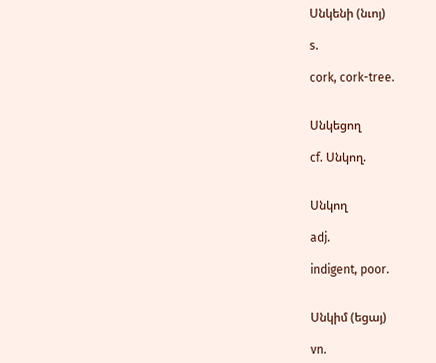Սնկենի (նւոյ)

s.

cork, cork-tree.


Սնկեցող

cf. Սնկող.


Սնկող

adj.

indigent, poor.


Սնկիմ (եցայ)

vn.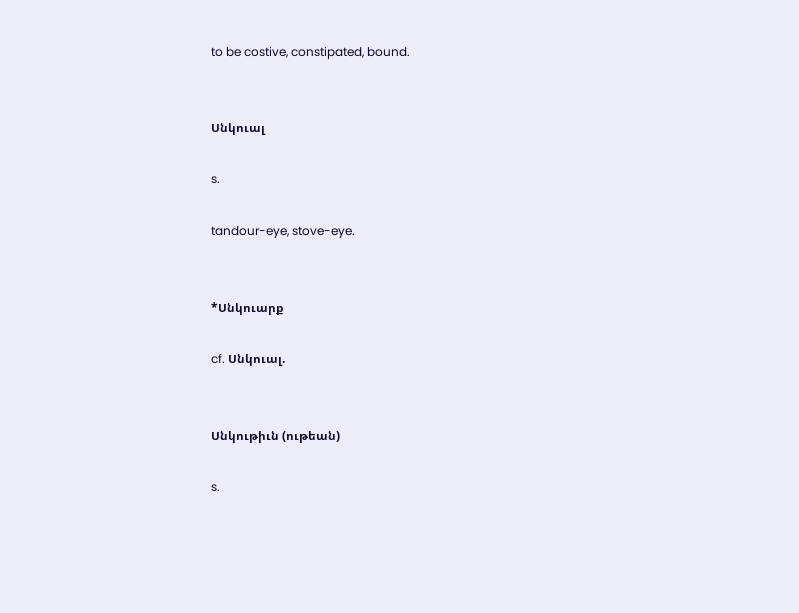to be costive, constipated, bound.


Սնկուալ

s.

tandour-eye, stove-eye.


*Սնկուարք

cf. Սնկուալ.


Սնկութիւն (ութեան)

s.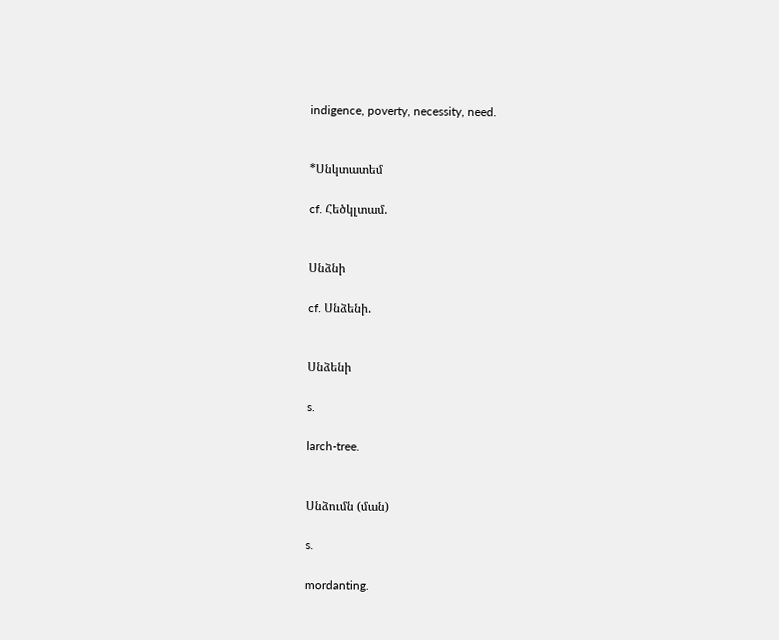indigence, poverty, necessity, need.


*Սնկտատեմ

cf. Հեծկլտամ.


Սնձնի

cf. Սնձենի.


Սնձենի

s.

larch-tree.


Սնձումն (ման)

s.

mordanting.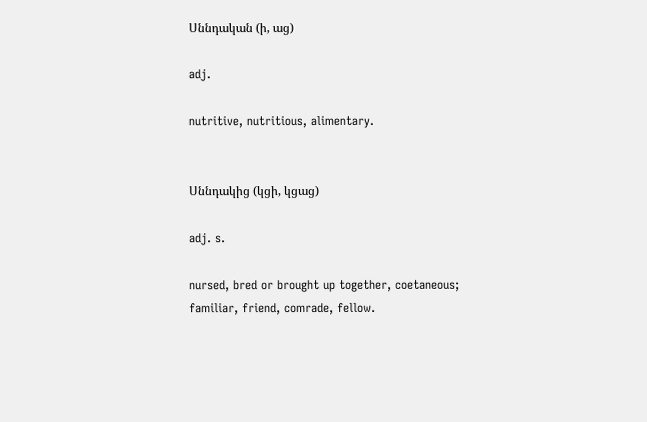Սննդական (ի, աց)

adj.

nutritive, nutritious, alimentary.


Սննդակից (կցի, կցաց)

adj. s.

nursed, bred or brought up together, coetaneous;
familiar, friend, comrade, fellow.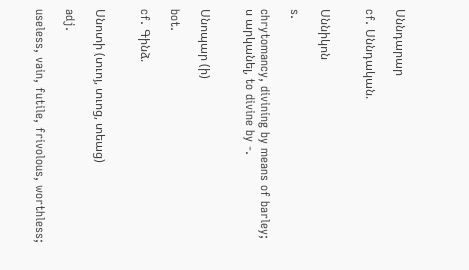Սննդարար

cf. Սննդական.


Սննիկոն

s.

chrytomancy, divining by means of barley;
ս արկանել, to divine by -.


Սնոպար (ի)

bot.

cf. Գինձ.


Սնոտի (տւոյ, տւոց, տեաց)

adj.

useless, vain, futile, frivolous, worthless;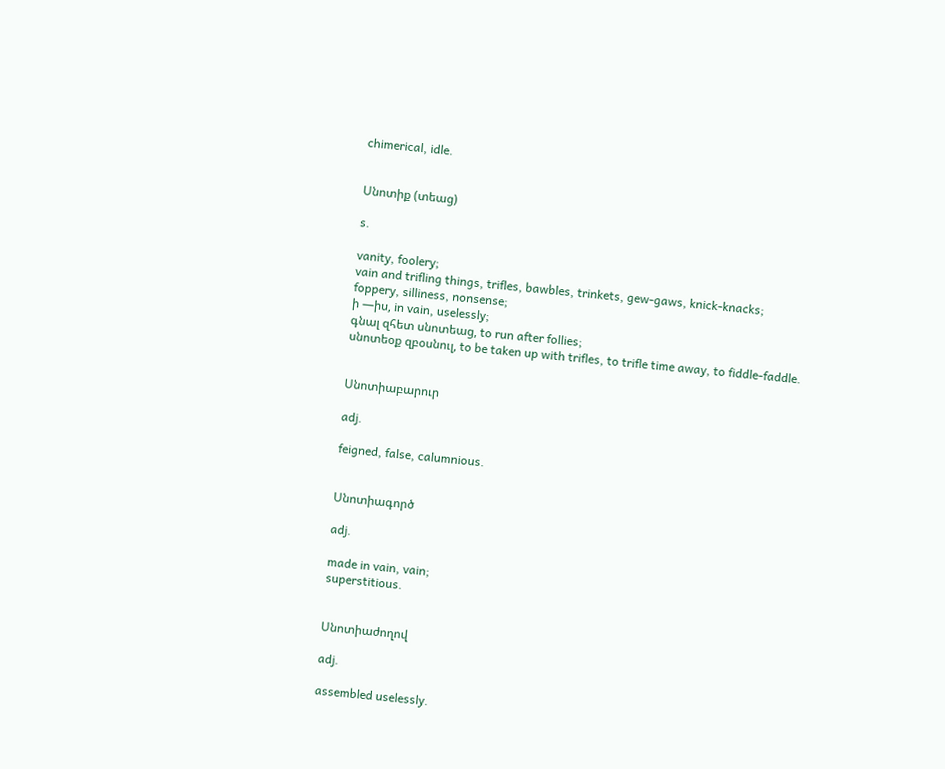chimerical, idle.


Սնոտիք (տեաց)

s.

vanity, foolery;
vain and trifling things, trifles, bawbles, trinkets, gew-gaws, knick-knacks;
foppery, silliness, nonsense;
ի —իս, in vain, uselessly;
գնալ զհետ սնոտեաց, to run after follies;
սնոտեօք զբօսնուլ, to be taken up with trifles, to trifle time away, to fiddle-faddle.


Սնոտիաբարուր

adj.

feigned, false, calumnious.


Սնոտիագործ

adj.

made in vain, vain;
superstitious.


Սնոտիաժողով

adj.

assembled uselessly.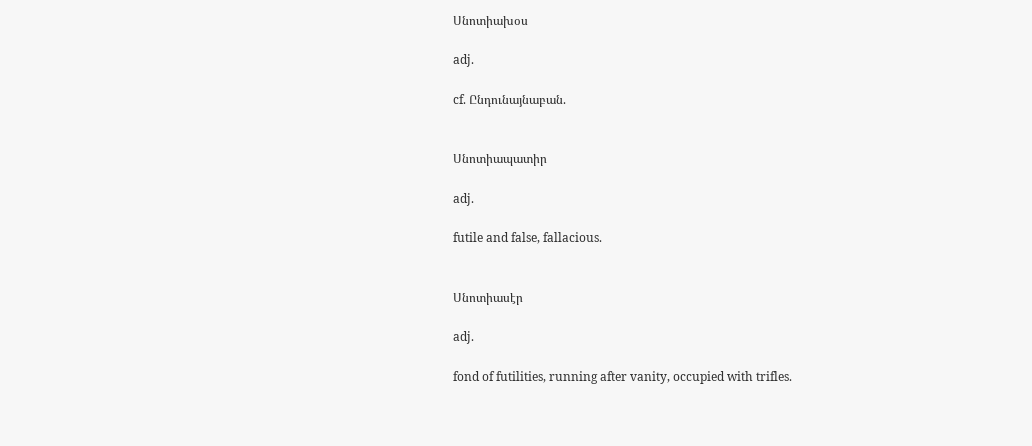Սնոտիախօս

adj.

cf. Ընդունայնաբան.


Սնոտիապատիր

adj.

futile and false, fallacious.


Սնոտիասէր

adj.

fond of futilities, running after vanity, occupied with trifles.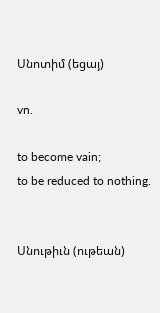Սնոտիմ (եցայ)

vn.

to become vain;
to be reduced to nothing.


Սնութիւն (ութեան)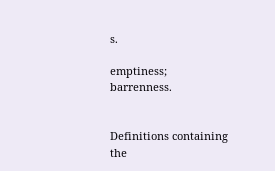s.

emptiness;
barrenness.


Definitions containing the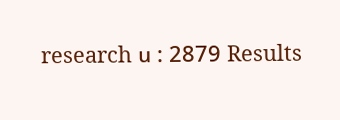research ս : 2879 Results